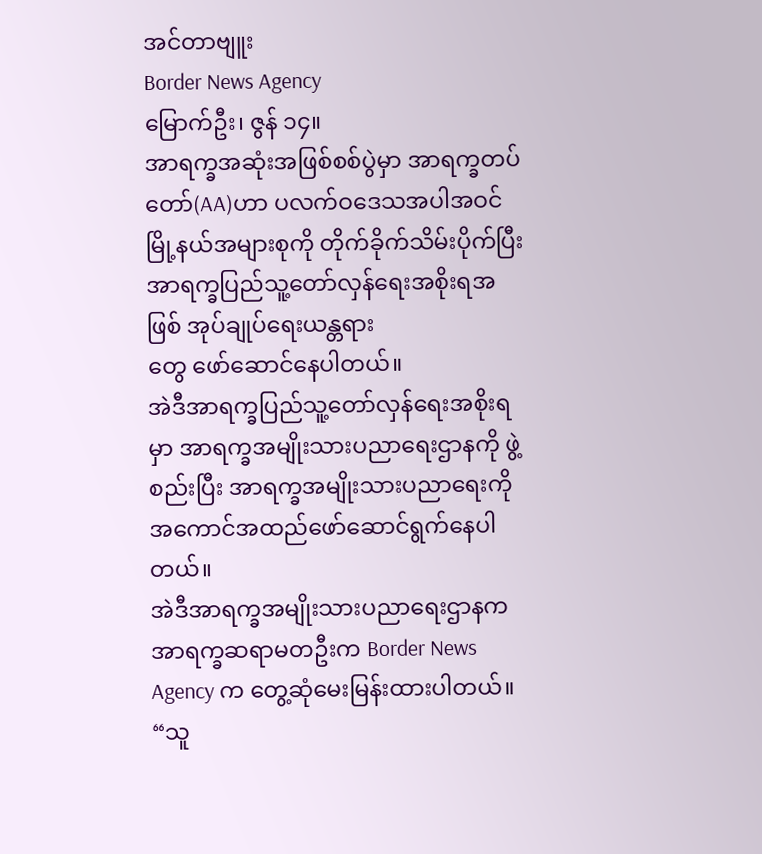အင်တာဗျူး
Border News Agency
မြောက်ဦး၊ ဇွန် ၁၄။
အာရက္ခအဆုံးအဖြစ်စစ်ပွဲမှာ အာရက္ခတပ်တော်(AA)ဟာ ပလက်ဝဒေသအပါအဝင် မြို့နယ်အများစုကို တိုက်ခိုက်သိမ်းပိုက်ပြီးအာရက္ခပြည်သူ့တော်လှန်ရေးအစိုးရအဖြစ် အုပ်ချုပ်ရေးယန္တရား
တွေ ဖော်ဆောင်နေပါတယ်။
အဲဒီအာရက္ခပြည်သူ့တော်လှန်ရေးအစိုးရမှာ အာရက္ခအမျိုးသားပညာရေးဌာနကို ဖွဲ့စည်းပြီး အာရက္ခအမျိုးသားပညာရေးကို အကောင်အထည်ဖော်ဆောင်ရွက်နေပါတယ်။
အဲဒီအာရက္ခအမျိုးသားပညာရေးဌာနက အာရက္ခဆရာမတဦးက Border News Agency က တွေ့ဆုံမေးမြန်းထားပါတယ်။
“သူ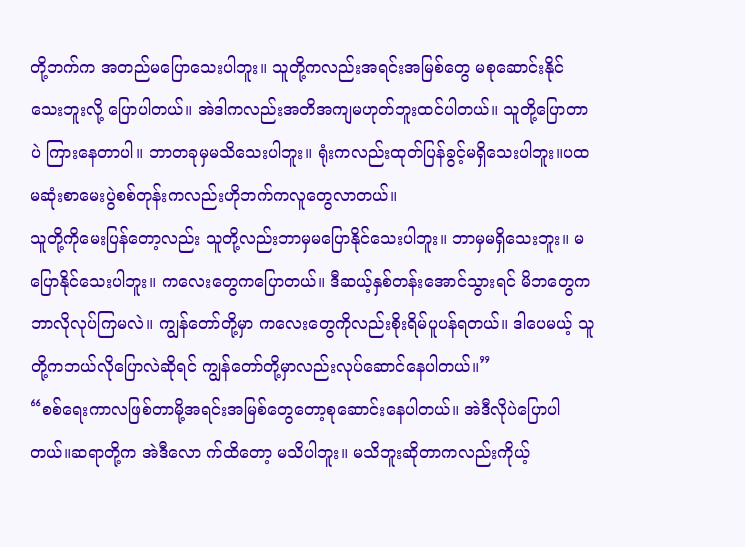တို့ဘက်က အတည်မပြောသေးပါဘူး။ သူတို့ကလည်းအရင်းအမြစ်တွေ မစုဆောင်းနိုင်သေးဘူးလို့ ပြောပါတယ်။ အဲဒါကလည်းအတိအကျမဟုတ်ဘူးထင်ပါတယ်။ သူတို့ပြောတာပဲ ကြားနေတာပါ။ ဘာတခုမှမသိသေးပါဘူး။ ရုံးကလည်းထုတ်ပြန်ခွင့်မရှိသေးပါဘူး။ပထမဆုံးစာမေးပွဲစစ်တုန်းကလည်းဟိုဘက်ကလူတွေလာတယ်။
သူတို့ကိုမေးပြန်တော့လည်း သူတို့လည်းဘာမှမပြောနိုင်သေးပါဘူး။ ဘာမှမရှိသေးဘူး။ မပြောနိုင်သေးပါဘူး။ ကလေးတွေကပြောတယ်။ ဒီဆယ့်နှစ်တန်းအောင်သွားရင် မိဘတွေကဘာလိုလုပ်ကြမလဲ။ ကျွန်တော်တို့မှာ ကလေးတွေကိုလည်းစိုးရိမ်ပူပန်ရတယ်။ ဒါပေမယ့် သူတို့ကဘယ်လိုပြောလဲဆိုရင် ကျွန်တော်တို့မှာလည်းလုပ်ဆောင်နေပါတယ်။”
“စစ်ရေးကာလဖြစ်တာမို့အရင်းအမြစ်တွေတော့စုဆောင်းနေပါတယ်။ အဲဒီလိုပဲပြောပါတယ်။ဆရာတို့က အဲဒီလော က်ထိတော့ မသိပါဘူး။ မသိဘူးဆိုတာကလည်းကိုယ့်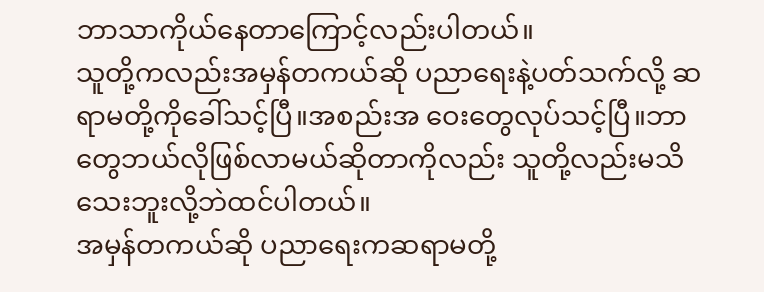ဘာသာကိုယ်နေတာကြောင့်လည်းပါတယ်။
သူတို့ကလည်းအမှန်တကယ်ဆို ပညာရေးနဲ့ပတ်သက်လို့ ဆရာမတို့ကိုခေါ်သင့်ပြီ။အစည်းအ ဝေးတွေလုပ်သင့်ပြီ။ဘာတွေဘယ်လိုဖြစ်လာမယ်ဆိုတာကိုလည်း သူတို့လည်းမသိသေးဘူးလို့ဘဲထင်ပါတယ်။
အမှန်တကယ်ဆို ပညာရေးကဆရာမတို့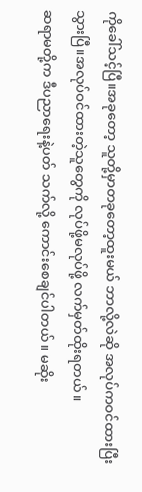ကိုခေါ်သင့်ပြီ။အခုတော့ သူတို့မှာတခုတော့ထူးမယ် ဘာလို့လဲဆို အလုပ်ကဝင်ထားပြီးသွားပြီ။အလုပ်ဝင်ထားတဲ့သူတွေကို လုပ်ဖို့မလုပ်ဖို့ လက်မှတ်ထိုးရတယ်။
ဆရာမတို့က ဒီပညာရေးနဲ့ပတ် သက်လို့ ကောင်းစေချင်ပါတယ်။ မဆိုး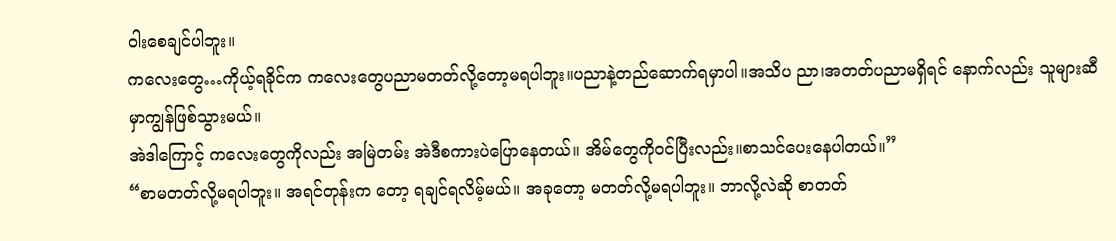ဝါးစေချင်ပါဘူး။
ကလေးတွေ…ကိုယ့်ရခိုင်က ကလေးတွေပညာမတတ်လို့တော့မရပါဘူး။ပညာနဲ့တည်ဆောက်ရမှာပါ။အသိပ ညာ၊အတတ်ပညာမရှိရင် နောက်လည်း သူများဆီမှာကျွန်ဖြစ်သွားမယ်။
အဲဒါကြောင့် ကလေးတွေကိုလည်း အမြဲတမ်း အဲဒီစကားပဲပြောနေတယ်။ အိမ်တွေကိုဝင်ပြီးလည်း။စာသင်ပေးနေပါတယ်။”
“စာမတတ်လို့မရပါဘူး။ အရင်တုန်းက တော့ ရချင်ရလိမ့်မယ်။ အခုတော့ မတတ်လို့မရပါဘူး။ ဘာလို့လဲဆို စာတတ်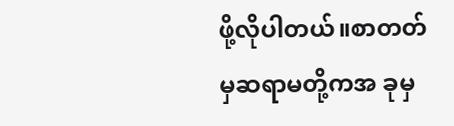ဖို့လိုပါတယ်။စာတတ်မှဆရာမတို့ကအ ခုမှ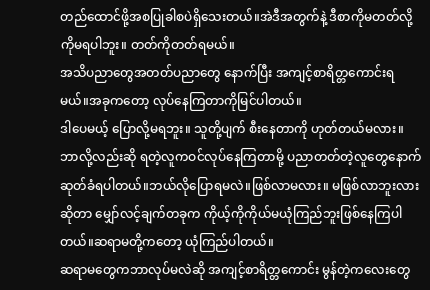တည်ထောင်ဖို့အစပြုခါစပဲရှိသေးတယ်။အဲဒီအတွက်နဲ့ ဒီစာကိုမတတ်လို့ကိုမရပါဘူး။ တတ်ကိုတတ်ရမယ်။
အသိပညာတွေအတတ်ပညာတွေ နောက်ပြီး အကျင့်စာရိတ္တကောင်းရမယ်။အခုကတော့ လုပ်နေကြတာကိုမြင်ပါတယ်။
ဒါပေမယ့် ပြောလို့မရဘူး။ သူတို့ပျက် စီးနေတာကို ဟုတ်တယ်မလား။ ဘာလို့လည်းဆို ရတဲ့လူကဝင်လုပ်နေကြတာမို့ ပညာတတ်တဲ့လူတွေနောက်ဆုတ်ခံရပါတယ်။ဘယ်လိုပြောရမလဲ။ဖြစ်လာမလား။ မဖြစ်လာဘူးလားဆိုတာ မျှော်လင့်ချက်တခုက ကိုယ့်ကိုကိုယ်မယုံကြည်ဘူးဖြစ်နေကြပါတယ်။ဆရာမတို့ကတော့ ယုံကြည်ပါတယ်။
ဆရာမတွေကဘာလုပ်မလဲဆို အကျင့်စာရိတ္တကောင်း မွန်တဲ့ကလေးတွေ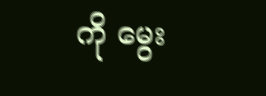ကို မွေး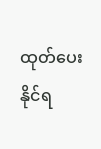ထုတ်ပေးနိုင်ရ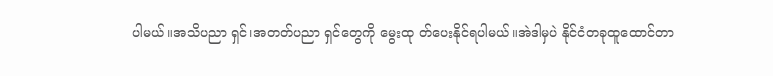ပါမယ်။အသိပညာ ရှင်၊အတတ်ပညာ ရှင်တွေကို မွေးထု တ်ပေးနိုင်ရပါမယ်။အဲဒါမှပဲ နိုင်ငံတခုထူထောင်တာ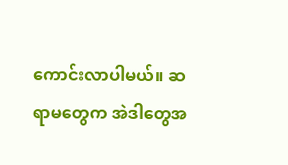ကောင်းလာပါမယ်။ ဆရာမတွေက အဲဒါတွေအ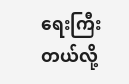ရေးကြီးတယ်လို့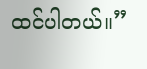ထင်ပါတယ်။”